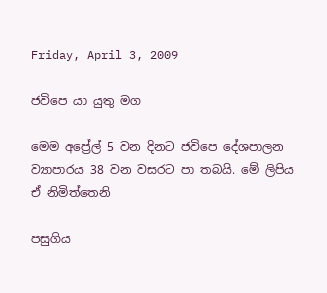Friday, April 3, 2009

ජවිපෙ යා යුතු මග

මෙම අප්‍රේල් 5 වන දිනට ජවිපෙ දේශපාලන ව්‍යාපාරය 38 වන වසරට පා තබයි. මේ ලිපිය ඒ නිමිත්තෙනි

පසුගිය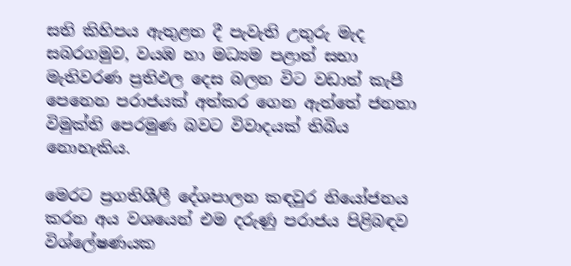සති කිහිපය ඇතුළත දී පැවැති උතුරු මැද සබරගමුව, වයඹ හා මධ්‍යම පළාත් සභා මැතිවරණ ප්‍රතිඵල දෙස බලන විට වඩාත් කැපී පෙනෙන පරාජයක් අත්කර ගෙන ඇත්තේ ජනතා විමුක්ති පෙරමුණ බවට විවාදයක් තිබිය නොහැකිය.

මෙරට ප්‍රගතිශීලී දේශපාලන කඳවුර නියෝජනය කරන අය වශයෙන් එම දරුණු පරාජය පිළිබඳව විශ්ලේෂණයක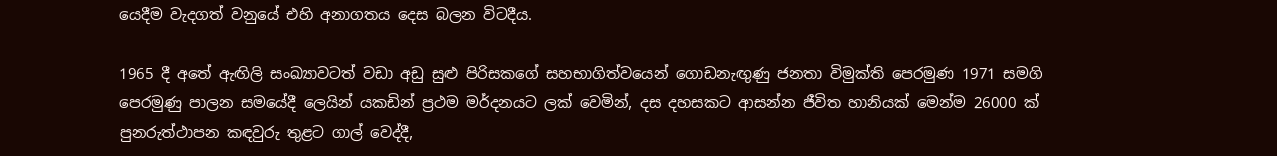යෙදීම වැදගත් වනුයේ එහි අනාගතය දෙස බලන විටදීය.

1965 දී අතේ ඇඟිලි සංඛ්‍යාවටත් වඩා අඩු සුළු පිරිසකගේ සහභාගිත්වයෙන් ගොඩනැඟුණු ජනතා විමුක්ති පෙරමුණ 1971 සමගි පෙරමුණු පාලන සමයේදී ලෙයින් යකඩින් ප්‍රථම මර්දනයට ලක් වෙමින්, දස දහසකට ආසන්න ජීවිත හානියක් මෙන්ම 26000 ක් පුනරුත්ථාපන කඳවුරු තුළට ගාල් වෙද්දී,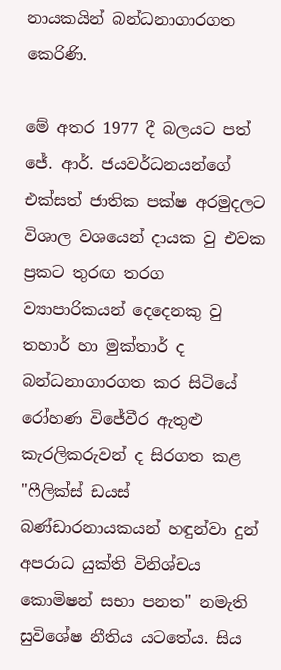නායකයින් බන්ධනාගාරගත කෙරිණි.

මේ අතර 1977 දී බලයට පත් ජේ. ආර්. ජයවර්ධනයන්ගේ එක්සත් ජාතික පක්ෂ අරමුදලට විශාල වශයෙන් දායක වු එවක ප්‍රකට තුරඟ තරග ව්‍යාපාරිකයන් දෙදෙනකු වු තහාර් හා මුක්තාර් ද බන්ධනාගාරගත කර සිටියේ රෝහණ විජේවීර ඇතුළු කැරලිකරුවන් ද සිරගත කළ "ෆීලික්ස් ඩයස් බණ්ඩාරනායකයන් හඳුන්වා දුන් අපරාධ යුක්ති විනිශ්චය කොමිෂන් සභා පනත" නමැති සුවිශේෂ නීතිය යටතේය. සිය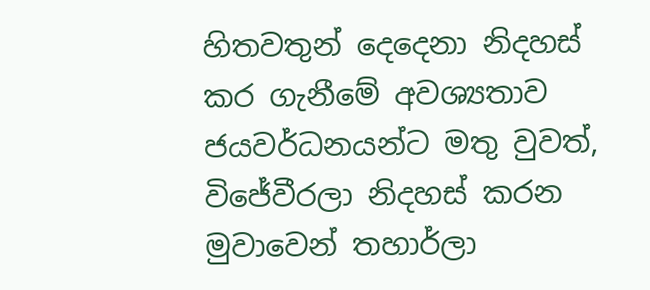හිතවතුන් දෙදෙනා නිදහස් කර ගැනීමේ අවශ්‍යතාව ජයවර්ධනයන්ට මතු වුවත්, විජේවීරලා නිදහස් කරන මුවාවෙන් තහාර්ලා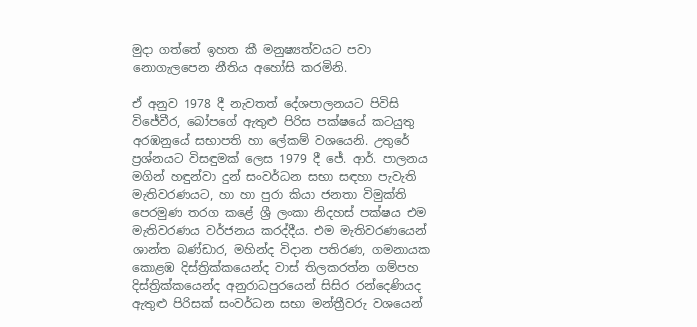මුදා ගත්තේ ඉහත කී මනුෂ්‍යත්වයට පවා නොගැලපෙන නීතිය අහෝසි කරමිනි.

ඒ අනුව 1978 දී නැවතත් දේශපාලනයට පිවිසි විජේවීර, බෝපගේ ඇතුළු පිරිස පක්ෂයේ කටයුතු අරඹනුයේ සභාපති හා ලේකම් වශයෙනි. උතුරේ ප්‍රශ්නයට විසඳුමක් ලෙස 1979 දී ජේ. ආර්. පාලනය මගින් හඳුන්වා දුන් සංවර්ධන සභා සඳහා පැවැති මැතිවරණයට, හා හා පුරා කියා ජනතා විමුක්ති පෙරමුණ තරග කළේ ශ්‍රී ලංකා නිදහස් පක්ෂය එම මැතිවරණය වර්ජනය කරද්දීය. එම මැතිවරණයෙන් ශාන්ත බණ්ඩාර, මහින්ද විදාන පතිරණ, ගමනායක කොළඹ දිස්ත්‍රික්කයෙන්ද වාස් තිලකරත්න ගම්පහ දිස්ත්‍රික්කයෙන්ද අනුරාධපුරයෙන් සිසිර රන්දෙණියද ඇතුළු පිරිසක් සංවර්ධන සභා මන්ත්‍රීවරු වශයෙන්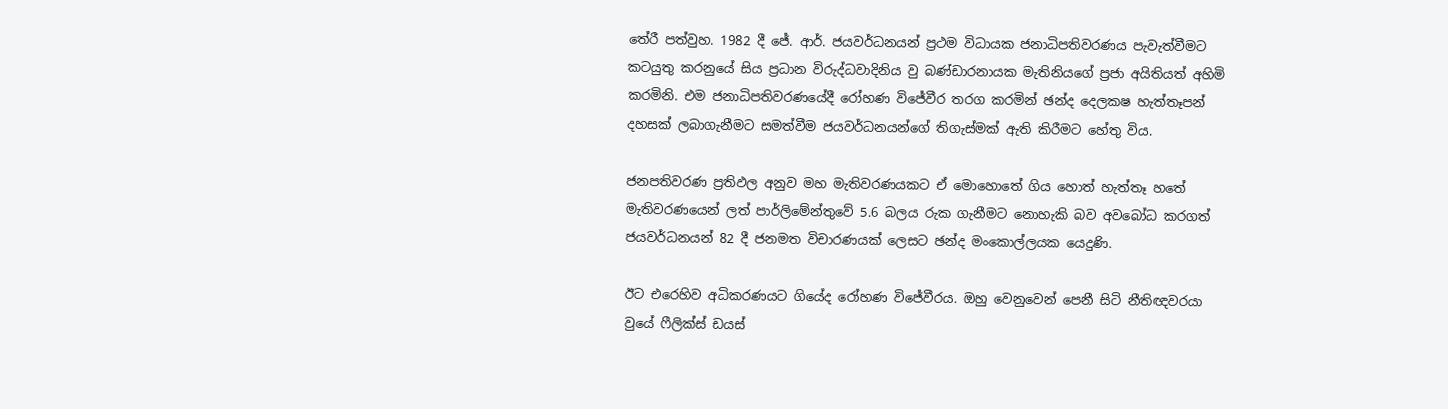තේරී පත්වුහ. 1982 දී ජේ. ආර්. ජයවර්ධනයන් ප්‍රථම විධායක ජනාධිපතිවරණය පැවැත්වීමට කටයුතු කරනුයේ සිය ප්‍රධාන විරුද්ධවාදිනිය වු බණ්ඩාරනායක මැතිනියගේ ප්‍රජා අයිතියත් අහිමි කරමිනි. එම ජනාධිපතිවරණයේදී රෝහණ විජේවීර තරග කරමින් ඡන්ද දෙලකෂ හැත්තෑපන් දහසක් ලබාගැනීමට සමත්වීම ජයවර්ධනයන්ගේ තිගැස්මක් ඇති කිරීමට හේතු විය.

ජනපතිවරණ ප්‍රතිඵල අනුව මහ මැතිවරණයකට ඒ මොහොතේ ගිය හොත් හැත්තෑ හතේ මැතිවරණයෙන් ලත් පාර්ලිමේන්තුවේ 5.6 බලය රුක ගැනීමට නොහැකි බව අවබෝධ කරගත් ජයවර්ධනයන් 82 දී ජනමත විචාරණයක් ලෙසට ඡන්ද මංකොල්ලයක යෙදුණි.

ඊට එරෙහිව අධිකරණයට ගියේද රෝහණ විජේවීරය. ඔහු වෙනුවෙන් පෙනී සිටි නීතිඥවරයා වුයේ ෆීලික්ස් ඩයස්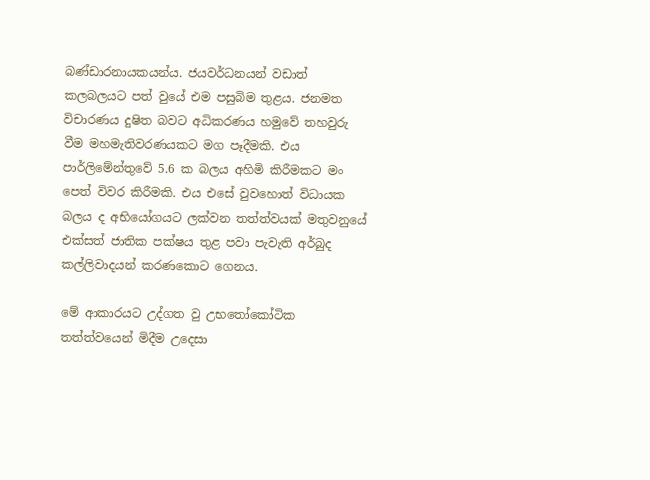බණ්ඩාරනායකයන්ය. ජයවර්ධනයන් වඩාත් කලබලයට පත් වුයේ එම පසුබිම තුළය. ජනමත විචාරණය දුෂිත බවට අධිකරණය හමුවේ තහවුරු වීම මහමැතිවරණයකට මග පෑදීමකි. එය පාර්ලිමේන්තුවේ 5.6 ක බලය අහිමි කිරීමකට මං පෙත් විවර කිරීමකි. එය එසේ වුවහොත් විධායක බලය ද අභියෝගයට ලක්වන තත්ත්වයක් මතුවනුයේ එක්සත් ජාතික පක්ෂය තුළ පවා පැවැති අර්බුද කල්ලිවාදයන් කරණකොට ගෙනය.

මේ ආකාරයට උද්ගත වු උභතෝකෝටික තත්ත්වයෙන් මිදීම උදෙසා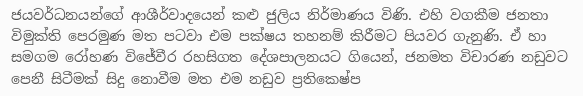ජයවර්ධනයන්ගේ ආශීර්වාදයෙන් කළු ජුලිය නිර්මාණය විණි. එහි වගකීම ජනතා විමුක්ති පෙරමුණ මත පටවා එම පක්ෂය තහනම් කිරීමට පියවර ගැනුණි. ඒ හා සමගම රෝහණ විජේවීර රහසිගත දේශපාලනයට ගියෙන්, ජනමත විචාරණ නඩුවට පෙනී සිටීමක් සිදු නොවීම මත එම නඩුව ප්‍රතිකෙෂ්ප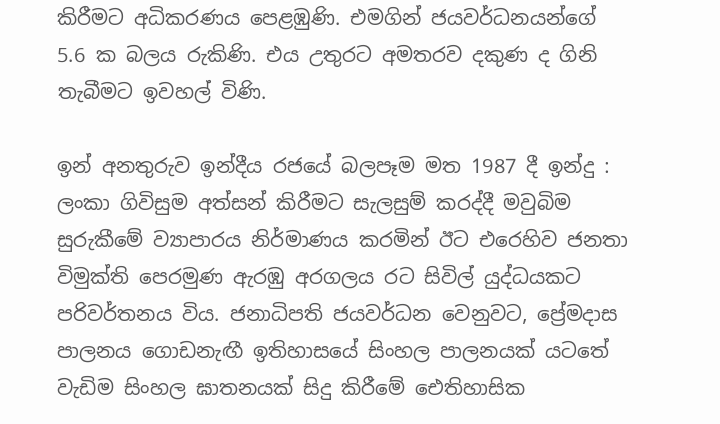කිරීමට අධිකරණය පෙළඹුණි. එමගින් ජයවර්ධනයන්ගේ 5.6 ක බලය රුකිණි. එය උතුරට අමතරව දකුණ ද ගිනි තැබීමට ඉවහල් විණි.

ඉන් අනතුරුව ඉන්දීය රජයේ බලපෑම මත 1987 දී ඉන්දු : ලංකා ගිවිසුම අත්සන් කිරීමට සැලසුම් කරද්දී මවුබිම සුරුකීමේ ව්‍යාපාරය නිර්මාණය කරමින් ඊට එරෙහිව ජනතා විමුක්ති පෙරමුණ ඇරඹු අරගලය රට සිවිල් යුද්ධයකට පරිවර්තනය විය. ජනාධිපති ජයවර්ධන වෙනුවට, ප්‍රේමදාස පාලනය ගොඩනැඟී ඉතිහාසයේ සිංහල පාලනයක් යටතේ වැඩිම සිංහල ඝාතනයක් සිදු කිරීමේ ඓතිහාසික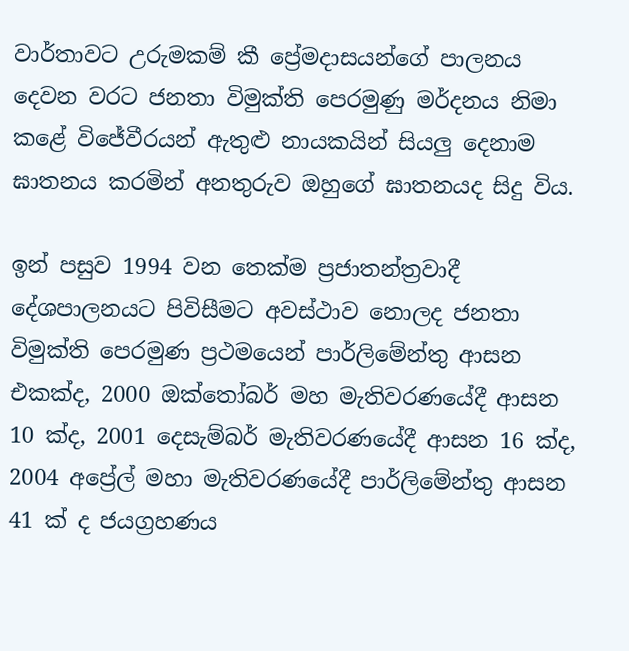වාර්තාවට උරුමකම් කී ප්‍රේමදාසයන්ගේ පාලනය දෙවන වරට ජනතා විමුක්ති පෙරමුණු මර්දනය නිමා කළේ විජේවීරයන් ඇතුළු නායකයින් සියලු දෙනාම ඝාතනය කරමින් අනතුරුව ඔහුගේ ඝාතනයද සිදු විය.

ඉන් පසුව 1994 වන තෙක්ම ප්‍රජාතන්ත්‍රවාදී දේශපාලනයට පිවිසීමට අවස්ථාව නොලද ජනතා විමුක්ති පෙරමුණ ප්‍රථමයෙන් පාර්ලිමේන්තු ආසන එකක්ද, 2000 ඔක්තෝබර් මහ මැතිවරණයේදී ආසන 10 ක්ද, 2001 දෙසැම්බර් මැතිවරණයේදී ආසන 16 ක්ද, 2004 අප්‍රේල් මහා මැතිවරණයේදී පාර්ලිමේන්තු ආසන 41 ක් ද ජයග්‍රහණය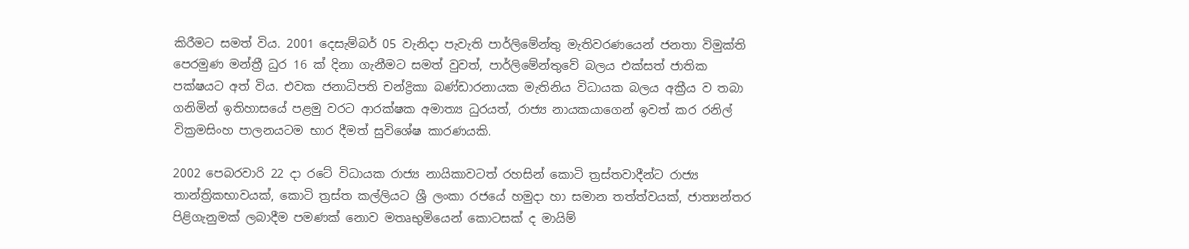කිරීමට සමත් විය. 2001 දෙසැම්බර් 05 වැනිදා පැවැති පාර්ලිමේන්තු මැතිවරණයෙන් ජනතා විමුක්ති පෙරමුණ මන්ත්‍රී ධුර 16 ක් දිනා ගැනීමට සමත් වුවත්, පාර්ලිමේන්තුවේ බලය එක්සත් ජාතික පක්ෂයට අත් විය. එවක ජනාධිපති චන්ද්‍රිකා බණ්ඩාරනායක මැතිනිය විධායක බලය අක්‍රීය ව තබා ගනිමින් ඉතිහාසයේ පළමු වරට ආරක්ෂක අමාත්‍ය ධුරයත්, රාජ්‍ය නායකයාගෙන් ඉවත් කර රනිල් වික්‍රමසිංහ පාලනයටම භාර දීමත් සුවිශේෂ කාරණයකි.

2002 පෙබරවාරි 22 දා රටේ විධායක රාජ්‍ය නායිකාවටත් රහසින් කොටි ත්‍රස්තවාදීන්ට රාජ්‍ය තාන්ත්‍රිකභාවයක්, කොටි ත්‍රස්ත කල්ලියට ශ්‍රී ලංකා රජයේ හමුදා හා සමාන තත්ත්වයක්, ජාත්‍යන්තර පිළිගැනුමක් ලබාදීම පමණක් නොව මතෘභුමියෙන් කොටසක් ද මායිම්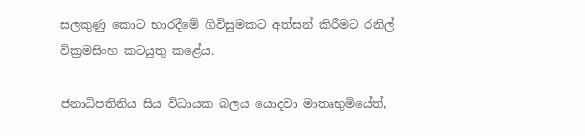සලකුණු කොට භාරදීමේ ගිවිසුමකට අත්සන් කිරීමට රනිල් වික්‍රමසිංහ කටයුතු කළේය.

ජනාධිපතිනිය සිය විධායක බලය යොදවා මාතෘභුමියේත්,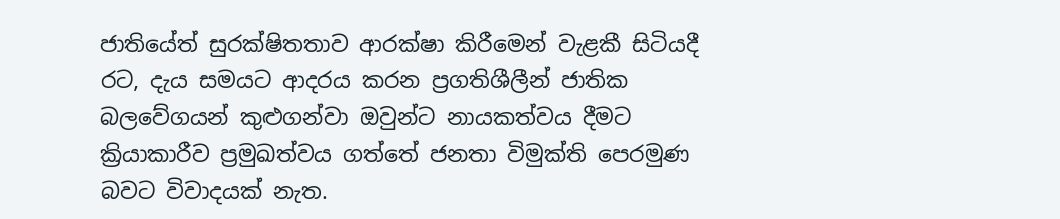ජාතියේත් සුරක්ෂිතතාව ආරක්ෂා කිරීමෙන් වැළකී සිටියදී රට, දැය සමයට ආදරය කරන ප්‍රගතිශීලීන් ජාතික බලවේගයන් කුළුගන්වා ඔවුන්ට නායකත්වය දීමට ක්‍රියාකාරීව ප්‍රමුඛත්වය ගත්තේ ජනතා විමුක්ති පෙරමුණ බවට විවාදයක් නැත.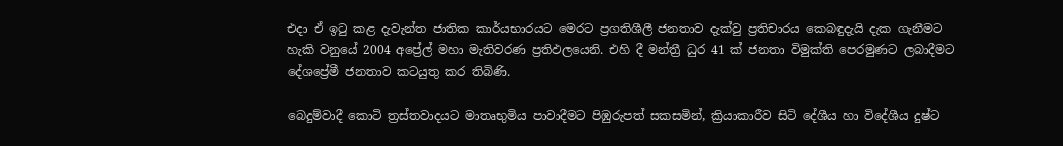එදා ඒ ඉටු කළ දැවැන්ත ජාතික කාර්යභාරයට මෙරට ප්‍රගතිශීලී ජනතාව දැක්වු ප්‍රතිචාරය කෙබඳුදැයි දැක ගැනීමට හැකි වනුයේ 2004 අප්‍රේල් මහා මැතිවරණ ප්‍රතිඵලයෙනි. එහි දී මන්ත්‍රී ධුර 41 ක් ජනතා විමුක්ති පෙරමුණට ලබාදීමට දේශප්‍රේමී ජනතාව කටයුතු කර තිබිණි.

බෙදුම්වාදී කොටි ත්‍රස්තවාදයට මාතෘභුමිය පාවාදීමට පිඹුරුපත් සකසමින්, ක්‍රියාකාරීව සිටි දේශීය හා විදේශීය දුෂ්ට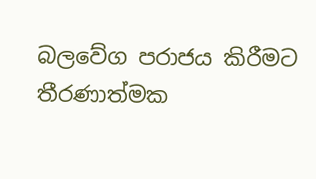බලවේග පරාජය කිරීමට තීරණාත්මක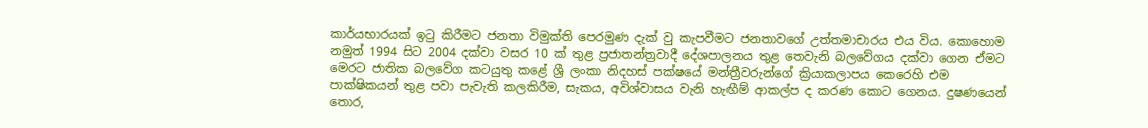කාර්යභාරයක් ඉටු කිරීමට ජනතා විමුක්ති පෙරමුණ දැක් වු කැපවීමට ජනතාවගේ උත්තමාචාරය එය විය. කොහොම නමුත් 1994 සිට 2004 දක්වා වසර 10 ක් තුළ ප්‍රජාතන්ත්‍රවාදී දේශපාලනය තුළ තෙවැනි බලවේගය දක්වා ගෙන ඒමට මෙරට ජාතික බලවේග කටයුතු කළේ ශ්‍රී ලංකා නිදහස් පක්ෂයේ මන්ත්‍රීවරුන්ගේ ක්‍රියාකලාපය කෙරෙහි එම පාක්ෂිකයන් තුළ පවා පැවැති කලකිරීම, සැකය, අවිශ්වාසය වැනි හැඟීම් ආකල්ප ද කරණ කොට ගෙනය. දුෂණයෙන් තොර,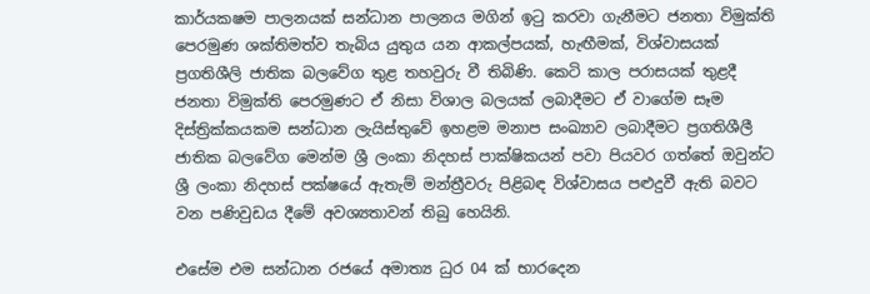කාර්යකෂම පාලනයක් සන්ධාන පාලනය මගින් ඉටු කරවා ගැනීමට ජනතා විමුක්ති පෙරමුණ ශක්තිමත්ව තැබිය යුතුය යන ආකල්පයක්, හැඟීමක්, විශ්වාසයක් ප්‍රගතිශීලි ජාතික බලවේග තුළ තහවුරු වී තිබිණි. කෙටි කාල පරාසයක් තුළදී ජනතා විමුක්ති පෙරමුණට ඒ නිසා විශාල බලයක් ලබාදීමට ඒ වාගේම සෑම දිස්ත්‍රික්කයකම සන්ධාන ලැයිස්තුවේ ඉහළම මනාප සංඛ්‍යාව ලබාදීමට ප්‍රගතිශීලී ජාතික බලවේග මෙන්ම ශ්‍රී ලංකා නිදහස් පාක්ෂිකයන් පවා පියවර ගත්තේ ඔවුන්ට ශ්‍රී ලංකා නිදහස් පක්ෂයේ ඇතැම් මන්ත්‍රීවරු පිළිබඳ විශ්වාසය පළුදුවී ඇති බවට වන පණිවුඩය දීමේ අවශ්‍යතාවන් තිබු හෙයිනි.

එසේම එම සන්ධාන රජයේ අමාත්‍ය ධුර 04 ක් භාරදෙන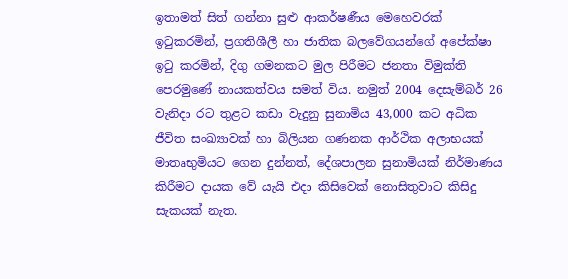ඉතාමත් සිත් ගන්නා සුළු ආකර්ෂණීය මෙහෙවරක් ඉටුකරමින්, ප්‍රගතිශීලී හා ජාතික බලවේගයන්ගේ අපේක්ෂා ඉටු කරමින්, දිගු ගමනකට මුල පිරීමට ජනතා විමුක්ති පෙරමුණේ නායකත්වය සමත් විය. නමුත් 2004 දෙසැම්බර් 26 වැනිදා රට තුළට කඩා වැදුනු සුනාමිය 43,000 කට අධික ජීවිත සංඛ්‍යාවක් හා බිලියන ගණනක ආර්ථික අලාභයක් මාතෘභුමියට ගෙන දුන්නත්, දේශපාලන සුනාමියක් නිර්මාණය කිරීමට දායක වේ යැයි එදා කිසිවෙක් නොසිතුවාට කිසිදු සැකයක් නැත.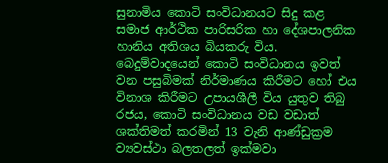සුනාමිය කොටි සංවිධානයට සිදු කළ සමාජ ආර්ථික පාරිසරික හා දේශපාලනික හානිය අතිශය බියකරු විය. බෙදුම්වාදයෙන් කොටි සංවිධානය ඉවත් වන පසුබිමක් නිර්මාණය කිරීමට හෝ එය විනාශ කිරීමට උපායශීලී විය යුතුව තිබු රජය, කොටි සංවිධානය වඩ වඩාත් ශක්තිමත් කරමින් 13 වැනි ආණ්ඩුක්‍රම ව්‍යවස්ථා බලතලත් ඉක්මවා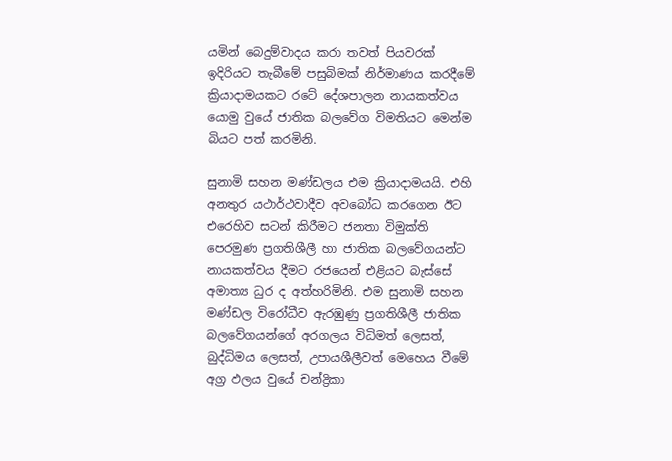යමින් බෙදුම්වාදය කරා තවත් පියවරක් ඉදිරියට තැබීමේ පසුබිමක් නිර්මාණය කරදීමේ ක්‍රියාදාමයකට රටේ දේශපාලන නායකත්වය යොමු වුයේ ජාතික බලවේග විමතියට මෙන්ම බියට පත් කරමිනි.

සුනාමි සහන මණ්ඩලය එම ක්‍රියාදාමයයි. එහි අනතුර යථාර්ථවාදීව අවබෝධ කරගෙන ඊට එරෙහිව සටන් කිරීමට ජනතා විමුක්ති පෙරමුණ ප්‍රගතිශීලී හා ජාතික බලවේගයන්ට නායකත්වය දීමට රජයෙන් එළියට බැස්සේ අමාත්‍ය ධුර ද අත්හරිමිනි. එම සුනාමි සහන මණ්ඩල විරෝධීව ඇරඹුණු ප්‍රගතිශීලී ජාතික බලවේගයන්ගේ අරගලය විධිමත් ලෙසත්, බුද්ධිමය ලෙසත්, උපායශීලීවත් මෙහෙය වීමේ අග්‍ර ඵලය වුයේ චන්ද්‍රිකා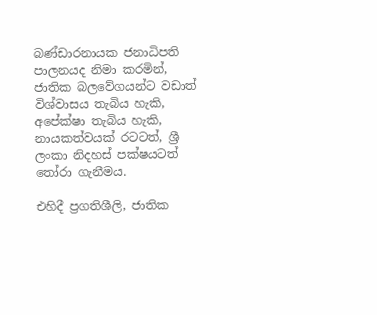බණ්ඩාරනායක ජනාධිපති පාලනයද නිමා කරමින්, ජාතික බලවේගයන්ට වඩාත් විශ්වාසය තැබිය හැකි, අපේක්ෂා තැබිය හැකි, නායකත්වයක් රටටත්, ශ්‍රී ලංකා නිදහස් පක්ෂයටත් තෝරා ගැනීමය.

එහිදී ප්‍රගතිශීලි, ජාතික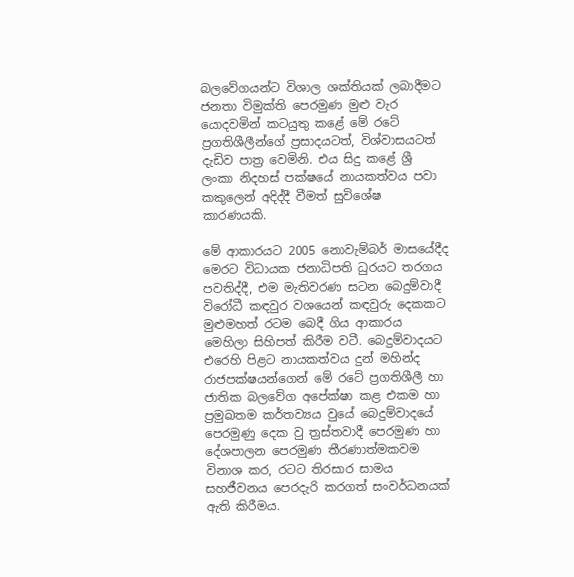බලවේගයන්ට විශාල ශක්තියක් ලබාදීමට ජනතා විමුක්ති පෙරමුණ මුළු වැර යොදවමින් කටයුතු කළේ මේ රටේ ප්‍රගතිශීලීන්ගේ ප්‍රසාදයටත්, විශ්වාසයටත් දැඩිව පාත්‍ර වෙමිනි. එය සිදු කළේ ශ්‍රී ලංකා නිදහස් පක්ෂයේ නායකත්වය පවා කකුලෙන් අදිද්දී වීමත් සුවිශේෂ කාරණයකි.

මේ ආකාරයට 2005 නොවැම්බර් මාසයේදීද මෙරට විධායක ජනාධිපති ධුරයට තරගය පවතිද්දී, එම මැතිවරණ සටන බෙදුම්වාදී විරෝධී කඳවුර වශයෙන් කඳවුරු දෙකකට මුළුමහත් රටම බෙදී ගිය ආකාරය මෙහිලා සිහිපත් කිරීම වටී. බෙදුම්වාදයට එරෙහි පිළට නායකත්වය දුන් මහින්ද රාජපක්ෂයන්ගෙන් මේ රටේ ප්‍රගතිශීලී හා ජාතික බලවේග අපේක්ෂා කළ එකම හා ප්‍රමුඛතම කර්තව්‍යය වුයේ බෙදුම්වාදයේ පෙරමුණු දෙක වු ත්‍රස්තවාදී පෙරමුණ හා දේශපාලන පෙරමුණ තීරණාත්මකවම විනාශ කර, රටට තිරසාර සාමය සහජීවනය පෙරදැරි කරගත් සංවර්ධනයක් ඇති කිරීමය.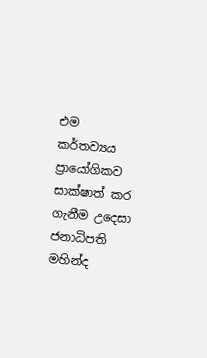එම කර්තව්‍යය ප්‍රායෝගිකව සාක්ෂාත් කර ගැනීම උදෙසා ජනාධිපති මහින්ද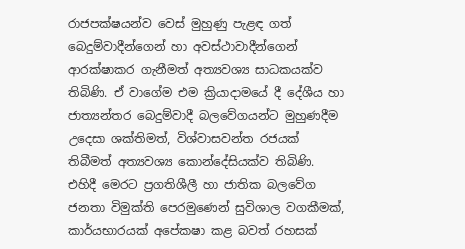රාජපක්ෂයන්ව වෙස් මුහුණු පැළඳ ගත් බෙදුම්වාදීන්ගෙන් හා අවස්ථාවාදීන්ගෙන් ආරක්ෂාකර ගැනීමත් අත්‍යවශ්‍ය සාධකයක්ව තිබිණි. ඒ වාගේම එම ක්‍රියාදාමයේ දී දේශීය හා ජාත්‍යන්තර බෙදුම්වාදී බලවේගයන්ට මුහුණදීම උදෙසා ශක්තිමත්, විශ්වාසවන්ත රජයක් තිබීමත් අත්‍යවශ්‍ය කොන්දේසියක්ව තිබිණි. එහිදී මෙරට ප්‍රගතිශීලී හා ජාතික බලවේග ජනතා විමුක්ති පෙරමුණෙන් සුවිශාල වගකීමක්, කාර්යභාරයක් අපේකෂා කළ බවත් රහසක්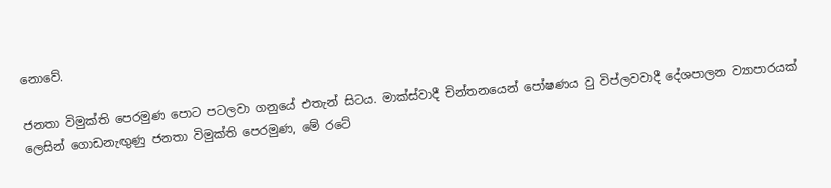නොවේ.

ජනතා විමුක්ති පෙරමුණ පොට පටලවා ගනුයේ එතැන් සිටය. මාක්ස්වාදී චින්තනයෙන් පෝෂණය වු විප්ලවවාදී දේශපාලන ව්‍යාපාරයක් ලෙසින් ගොඩනැඟුණු ජනතා විමුක්ති පෙරමුණ, මේ රටේ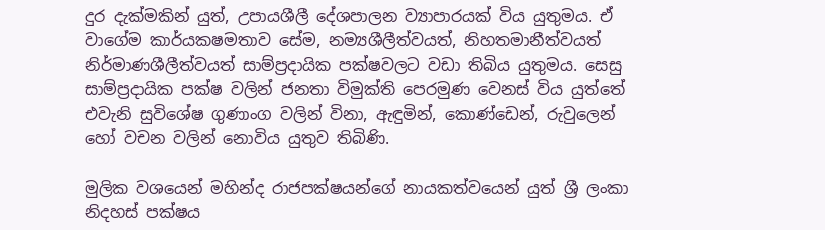දුර දැක්මකින් යුත්, උපායශීලී දේශපාලන ව්‍යාපාරයක් විය යුතුමය. ඒ වාගේම කාර්යකෂමතාව සේම, නම්‍යශීලීත්වයත්, නිහතමානීත්වයත් නිර්මාණශීලීත්වයත් සාම්ප්‍රදායික පක්ෂවලට වඩා තිබිය යුතුමය. සෙසු සාම්ප්‍රදායික පක්ෂ වලින් ජනතා විමුක්ති පෙරමුණ වෙනස් විය යුත්තේ එවැනි සුවිශේෂ ගුණාංග වලින් විනා, ඇඳුමින්, කොණ්ඩෙන්, රුවුලෙන් හෝ වචන වලින් නොවිය යුතුව තිබිණි.

මුලික වශයෙන් මහින්ද රාජපක්ෂයන්ගේ නායකත්වයෙන් යුත් ශ්‍රී ලංකා නිදහස් පක්ෂය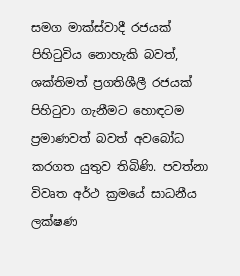සමග මාක්ස්වාදී රජයක් පිහිටුවිය නොහැකි බවත්, ශක්තිමත් ප්‍රගතිශීලී රජයක් පිහිටුවා ගැනීමට හොඳටම ප්‍රමාණවත් බවත් අවබෝධ කරගත යුතුව තිබිණි. පවත්නා විවෘත අර්ථ ක්‍රමයේ සාධනීය ලක්ෂණ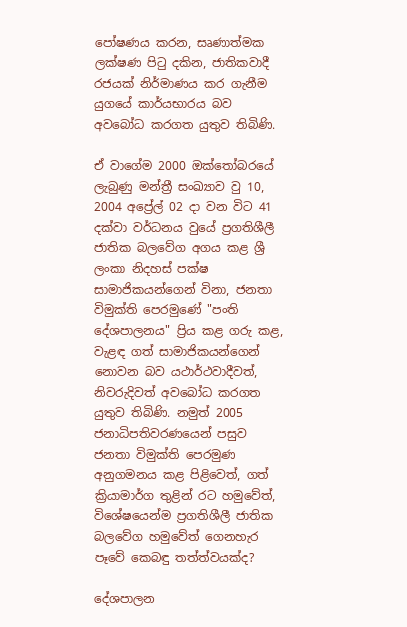පෝෂණය කරන, සෘණාත්මක ලක්ෂණ පිටු දකින, ජාතිකවාදී රජයක් නිර්මාණය කර ගැනීම යුගයේ කාර්යභාරය බව අවබෝධ කරගත යුතුව තිබිණි.

ඒ වාගේම 2000 ඔක්තෝබරයේ ලැබුණු මන්ත්‍රී සංඛ්‍යාව වු 10, 2004 අප්‍රේල් 02 දා වන විට 41 දක්වා වර්ධනය වුයේ ප්‍රගතිශීලී ජාතික බලවේග අගය කළ ශ්‍රී ලංකා නිදහස් පක්ෂ සාමාජිකයන්ගෙන් විනා, ජනතා විමුක්ති පෙරමුණේ "පංති දේශපාලනය" ප්‍රිය කළ ගරු කළ, වැළඳ ගත් සාමාජිකයන්ගෙන් නොවන බව යථාර්ථවාදීවත්, නිවරුදිවත් අවබෝධ කරගත යුතුව තිබිණි. නමුත් 2005 ජනාධිපතිවරණයෙන් පසුව ජනතා විමුක්ති පෙරමුණ අනුගමනය කළ පිළිවෙත්, ගත් ක්‍රියාමාර්ග තුළින් රට හමුවේත්, විශේෂයෙන්ම ප්‍රගතිශීලී ජාතික බලවේග හමුවේත් ගෙනහැර පෑවේ කෙබඳු තත්ත්වයක්ද?

දේශපාලන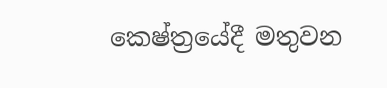කෙෂ්ත්‍රයේදී මතුවන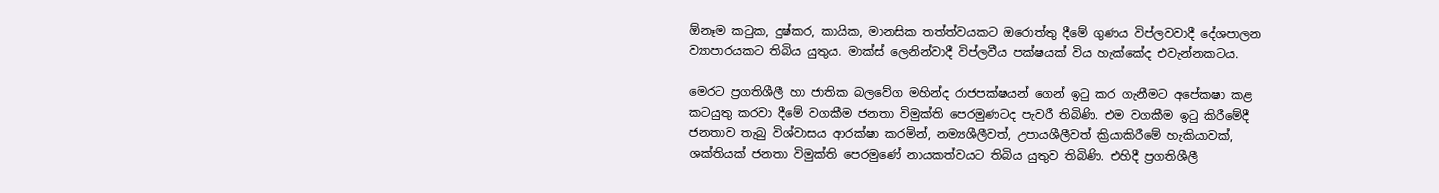ඕනෑම කටුක, දුෂ්කර, කායික, මානසික තත්ත්වයකට ඔරොත්තු දීමේ ගුණය විප්ලවවාදී දේශපාලන ව්‍යාපාරයකට තිබිය යුතුය. මාක්ස් ලෙනින්වාදී විප්ලවීය පක්ෂයක් විය හැක්කේද එවැන්නකටය.

මෙරට ප්‍රගතිශීලී හා ජාතික බලවේග මහින්ද රාජපක්ෂයන් ගෙන් ඉටු කර ගැනීමට අපේකෂා කළ කටයුතු කරවා දීමේ වගකීම ජනතා විමුක්ති පෙරමුණටද පැවරී තිබිණි. එම වගකීම ඉටු කිරීමේදී ජනතාව තැබු විශ්වාසය ආරක්ෂා කරමින්, නම්‍යශීලීවත්, උපායශීලීවත් ක්‍රියාකිරීමේ හැකියාවක්, ශක්තියක් ජනතා විමුක්ති පෙරමුණේ නායකත්වයට තිබිය යුතුව තිබිණි. එහිදී ප්‍රගතිශීලී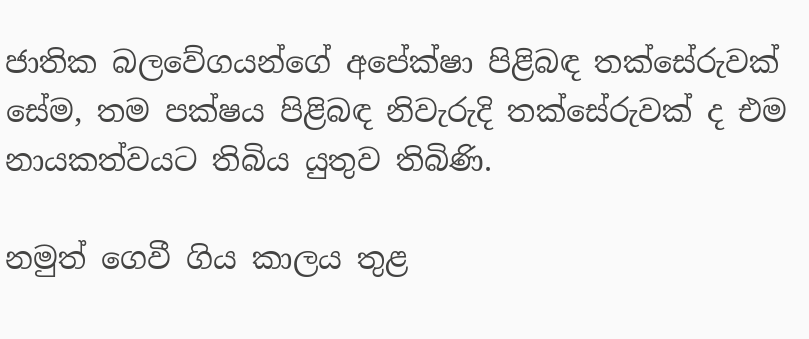ජාතික බලවේගයන්ගේ අපේක්ෂා පිළිබඳ තක්සේරුවක් සේම, තම පක්ෂය පිළිබඳ නිවැරුදි තක්සේරුවක් ද එම නායකත්වයට තිබිය යුතුව තිබිණි.

නමුත් ගෙවී ගිය කාලය තුළ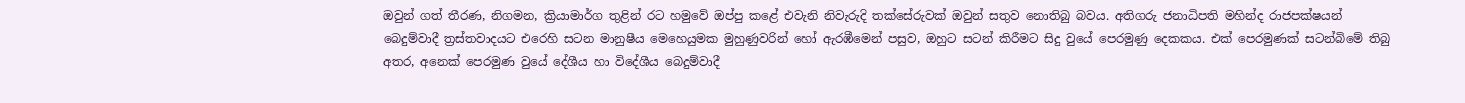ඔවුන් ගත් තීරණ, නිගමන, ක්‍රියාමාර්ග තුළින් රට හමුවේ ඔප්පු කළේ එවැනි නිවැරුදි තක්සේරුවක් ඔවුන් සතුව නොතිබු බවය. අතිගරු ජනාධිපති මහින්ද රාජපක්ෂයන් බෙදුම්වාදී ත්‍රස්තවාදයට එරෙහි සටන මානුෂීය මෙහෙයුමක මුහුණුවරින් හෝ ඇරඹීමෙන් පසුව, ඔහුට සටන් කිරීමට සිදු වුයේ පෙරමුණු දෙකකය. එක් පෙරමුණක් සටන්බිමේ තිබු අතර, අනෙක් පෙරමුණ වුයේ දේශීය හා විදේශීය බෙදුම්වාදී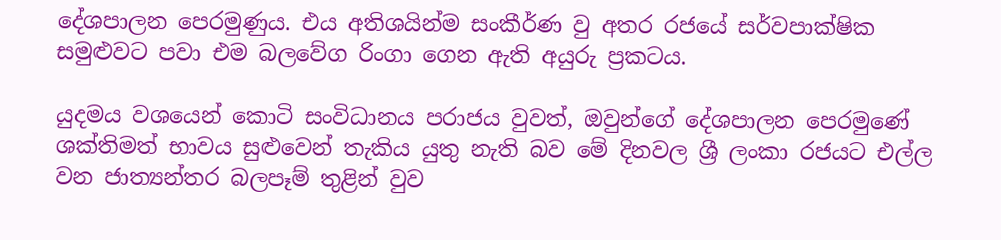දේශපාලන පෙරමුණුය. එය අතිශයින්ම සංකීර්ණ වු අතර රජයේ සර්වපාක්ෂික සමුළුවට පවා එම බලවේග රිංගා ගෙන ඇති අයුරු ප්‍රකටය.

යුදමය වශයෙන් කොටි සංවිධානය පරාජය වුවත්, ඔවුන්ගේ දේශපාලන පෙරමුණේ ශක්තිමත් භාවය සුළුවෙන් තැකිය යුතු නැති බව මේ දිනවල ශ්‍රී ලංකා රජයට එල්ල වන ජාත්‍යන්තර බලපෑම් තුළින් වුව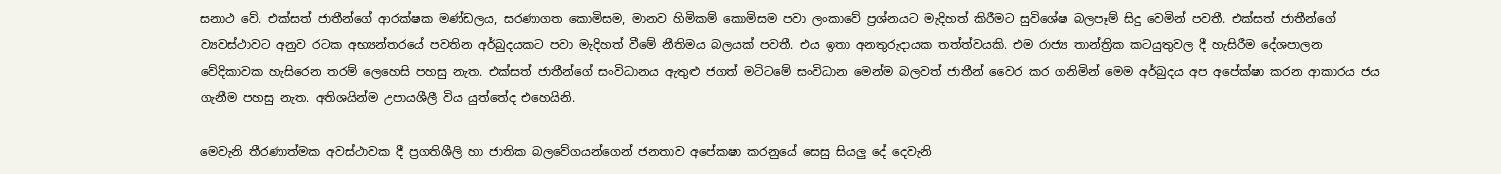සනාථ වේ. එක්සත් ජාතීන්ගේ ආරක්ෂක මණ්ඩලය, සරණාගත කොමිසම, මානව හිමිකම් කොමිසම පවා ලංකාවේ ප්‍රශ්නයට මැදිහත් කිරීමට සුවිශේෂ බලපෑම් සිදු වෙමින් පවතී. එක්සත් ජාතීන්ගේ ව්‍යවස්ථාවට අනුව රටක අභ්‍යන්තරයේ පවතින අර්බුදයකට පවා මැදිහත් වීමේ නීතිමය බලයක් පවතී. එය ඉතා අනතුරුදායක තත්ත්වයකි. එම රාජ්‍ය තාන්ත්‍රික කටයුතුවල දී හැසිරීම දේශපාලන වේදිකාවක හැසිරෙන තරම් ලෙහෙසි පහසු නැත. එක්සත් ජාතීන්ගේ සංවිධානය ඇතුළු ජගත් මටිටමේ සංවිධාන මෙන්ම බලවත් ජාතීන් වෛර කර ගනිමින් මෙම අර්බුදය අප අපේක්ෂා කරන ආකාරය ජය ගැනීම පහසු නැත. අතිශයින්ම උපායශීලී විය යුත්තේද එහෙයිනි.

මෙවැනි තීරණාත්මක අවස්ථාවක දී ප්‍රගතිශීලි හා ජාතික බලවේගයන්ගෙන් ජනතාව අපේකෂා කරනුයේ සෙසු සියලු දේ දෙවැනි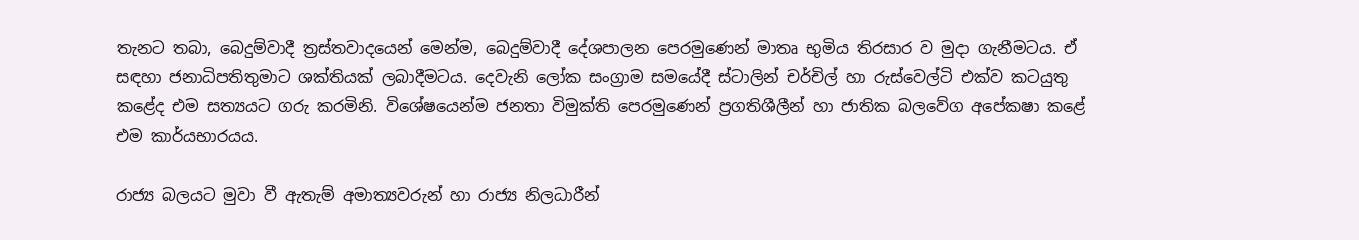තැනට තබා, බෙදුම්වාදී ත්‍රස්තවාදයෙන් මෙන්ම, බෙදුම්වාදී දේශපාලන පෙරමුණෙන් මාතෘ භුමිය තිරසාර ව මුදා ගැනීමටය. ඒ සඳහා ජනාධිපතිතුමාට ශක්තියක් ලබාදීමටය. දෙවැනි ලෝක සංග්‍රාම සමයේදී ස්ටාලින් චර්චිල් හා රුස්වෙල්ටි එක්ව කටයුතු කළේද එම සත්‍යයට ගරු කරමිනි. විශේෂයෙන්ම ජනතා විමුක්ති පෙරමුණෙන් ප්‍රගතිශීලීන් හා ජාතික බලවේග අපේකෂා කළේ එම කාර්යභාරයය.

රාජ්‍ය බලයට මුවා වී ඇතැම් අමාත්‍යවරුන් හා රාජ්‍ය නිලධාරීන්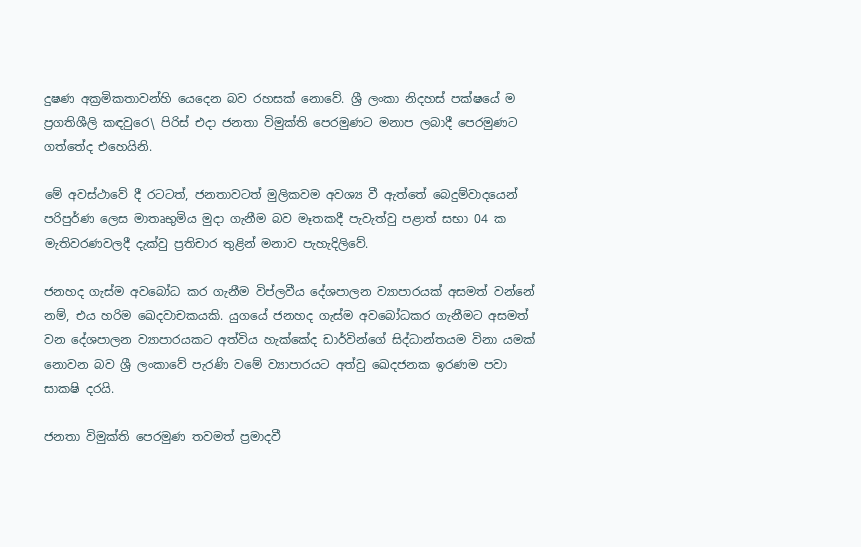දුෂණ අක්‍රමිකතාවන්හි යෙදෙන බව රහසක් නොවේ. ශ්‍රී ලංකා නිදහස් පක්ෂයේ ම ප්‍රගතිශීලි කඳවුරෙ\ පිරිස් එදා ජනතා විමුක්ති පෙරමුණට මනාප ලබාදී පෙරමුණට ගත්තේද එහෙයිනි.

මේ අවස්ථාවේ දී රටටත්, ජනතාවටත් මුලිකවම අවශ්‍ය වී ඇත්තේ බෙදුම්වාදයෙන් පරිපුර්ණ ලෙස මාතෘභුමිය මුදා ගැනීම බව මෑතකදී පැවැත්වු පළාත් සභා 04 ක මැතිවරණවලදී දැක්වු ප්‍රතිචාර තුළින් මනාව පැහැදිලිවේ.

ජනහද ගැස්ම අවබෝධ කර ගැනීම විප්ලවීය දේශපාලන ව්‍යාපාරයක් අසමත් වන්නේ නම්, එය හරිම ඛෙදවාචකයකි. යුගයේ ජනහද ගැස්ම අවබෝධකර ගැනීමට අසමත් වන දේශපාලන ව්‍යාපාරයකට අත්විය හැක්කේද ඩාර්වින්ගේ සිද්ධාන්තයම විනා යමක් නොවන බව ශ්‍රී ලංකාවේ පැරණි වමේ ව්‍යාපාරයට අත්වු ඛෙදජනක ඉරණම පවා සාකෂි දරයි.

ජනතා විමුක්ති පෙරමුණ තවමත් ප්‍රමාදවී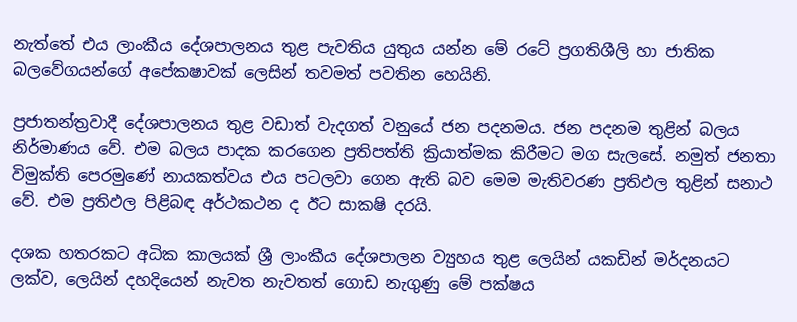නැත්තේ එය ලාංකීය දේශපාලනය තුළ පැවතිය යුතුය යන්න මේ රටේ ප්‍රගතිශීලි හා ජාතික බලවේගයන්ගේ අපේකෂාවක් ලෙසින් තවමත් පවතින හෙයිනි.

ප්‍රජාතන්ත්‍රවාදී දේශපාලනය තුළ වඩාත් වැදගත් වනුයේ ජන පදනමය. ජන පදනම තුළින් බලය නිර්මාණය වේ. එම බලය පාදක කරගෙන ප්‍රතිපත්ති ක්‍රියාත්මක කිරීමට මග සැලසේ. නමුත් ජනතා විමුක්ති පෙරමුණේ නායකත්වය එය පටලවා ගෙන ඇති බව මෙම මැතිවරණ ප්‍රතිඵල තුළින් සනාථ වේ. එම ප්‍රතිඵල පිළිබඳ අර්ථකථන ද ඊට සාකෂි දරයි.

දශක හතරකට අධික කාලයක් ශ්‍රී ලාංකීය දේශපාලන ව්‍යුහය තුළ ලෙයින් යකඩින් මර්දනයට ලක්ව, ලෙයින් දහදියෙන් නැවත නැවතත් ගොඩ නැගුණු මේ පක්ෂය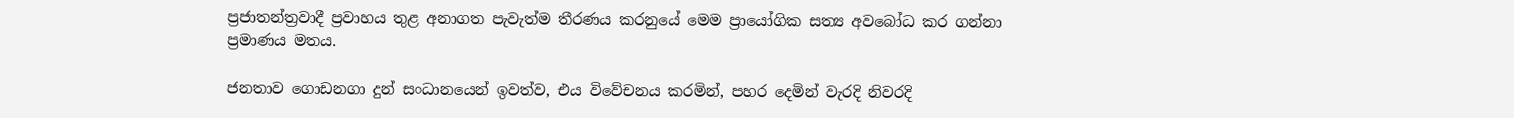ප්‍රජාතන්ත්‍රවාදී ප්‍රවාහය තුළ අනාගත පැවැත්ම තීරණය කරනුයේ මෙම ප්‍රායෝගික සත්‍ය අවබෝධ කර ගන්නා ප්‍රමාණය මතය.

ජනතාව ගොඩනගා දුන් සංධානයෙන් ඉවත්ව, එය විවේචනය කරමින්, පහර දෙමින් වැරදි නිවරදි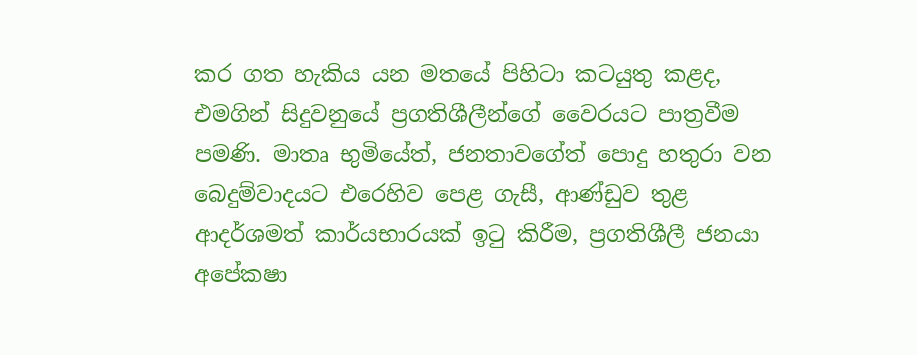කර ගත හැකිය යන මතයේ පිහිටා කටයුතු කළද, එමගින් සිදුවනුයේ ප්‍රගතිශීලීන්ගේ වෛරයට පාත්‍රවීම පමණි. මාතෘ භුමියේත්, ජනතාවගේත් පොදු හතුරා වන බෙදුම්වාදයට එරෙහිව පෙළ ගැසී, ආණ්ඩුව තුළ ආදර්ශමත් කාර්යභාරයක් ඉටු කිරීම, ප්‍රගතිශීලී ජනයා අපේකෂා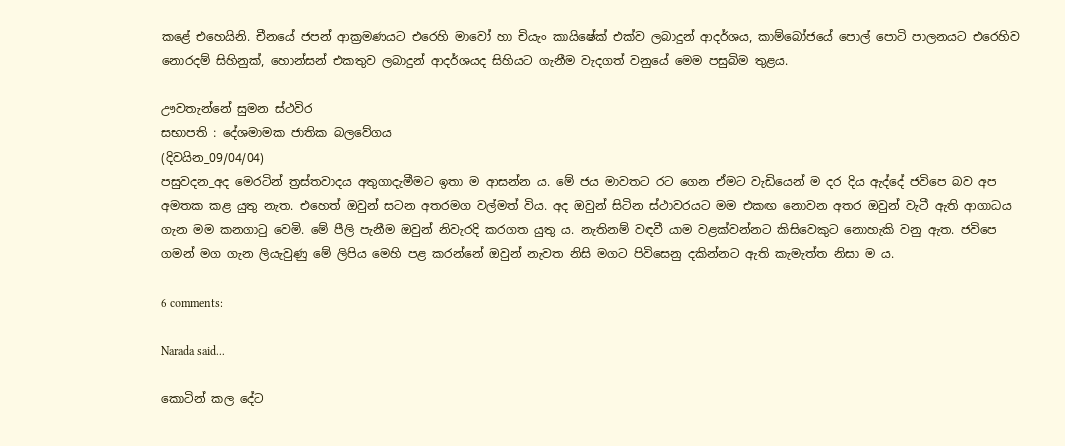කළේ එහෙයිනි. චීනයේ ජපන් ආක්‍රමණයට එරෙහි මාවෝ හා චියැං කායිෂේක් එක්ව ලබාදුන් ආදර්ශය, කාම්බෝජයේ පොල් පොටි පාලනයට එරෙහිව නොරදම් සිහිනුක්, හොන්සන් එකතුව ලබාදුන් ආදර්ශයද සිහියට ගැනීම වැදගත් වනුයේ මෙම පසුබිම තුළය.

ඌවතැන්නේ සුමන ස්ථවිර
සභාපති : දේශමාමක ජාතික බලවේගය
(දිවයින_09/04/04)
පසුවදන_අද මෙරටින් ත්‍රස්තවාදය අතුගාදැමීමට ඉතා ම ආසන්න ය. මේ ජය මාවතට රට ගෙන ඒමට වැඩියෙන් ම දර දිය ඇද්දේ ජවිපෙ බව අප අමතක කළ යුතු නැත. එහෙත් ඔවුන් සටන අතරමග වල්මත් විය. අද ඔවුන් සිටින ස්ථාවරයට මම එකඟ නොවන අතර ඔවුන් වැටී ඇති ආගාධය ගැන මම කනගාටු වෙමි. මේ පීලි පැනීම ඔවුන් නිවැරදි කරගත යුතු ය. නැතිනම් වඳවී යාම වළක්වන්නට කිසිවෙකුට නොහැකි වනු ඇත. ජවිපෙ ගමන් මග ගැන ලියැවුණු මේ ලිපිය මෙහි පළ කරන්නේ ඔවුන් නැවත නිසි මගට පිවිසෙනු දකින්නට ඇති කැමැත්ත නිසා ම ය.

6 comments:

Narada said...

කොටින් කල දේට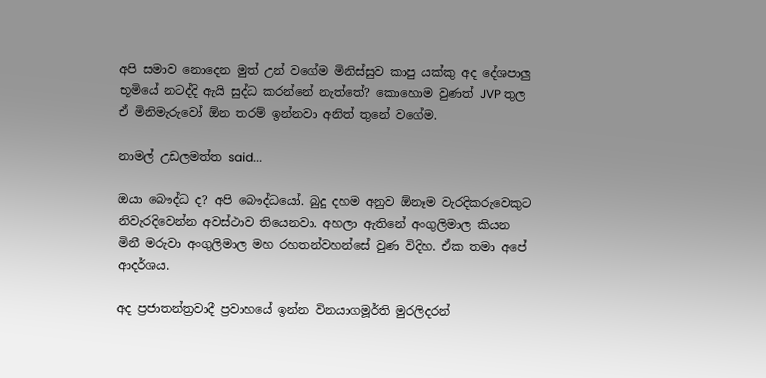අපි සමාව නොදෙන මුත් උන් වගේම මිනිස්සුව කාපු යක්කු අද දේශපාලු භූමියේ නටද්දි ඇයි සුද්ධ කරන්නේ නැත්තේ? කොහොම වුණත් JVP තුල ඒ මිනිමැරුවෝ ඕන තරම් ඉන්නවා අනිත් තුනේ වගේම.

නාමල් උඩලමත්ත said...

ඔයා බෞද්ධ ද? අපි බෞද්ධයෝ. බුදු දහම අනුව ඕනෑම වැරදිකරුවෙකුට නිවැරදිවෙන්න අවස්ථාව තියෙනවා. අහලා ඇතිනේ අංගුලිමාල කියන මිනී මරුවා අංගුලිමාල මහ රහතන්වහන්සේ වුණ විදිහ. ඒක තමා අපේ ආදර්ශය.

අද ප්‍රජාතන්ත්‍රවාදී ප්‍රවාහයේ ඉන්න විනයාගමූර්ති මුරලිදරන්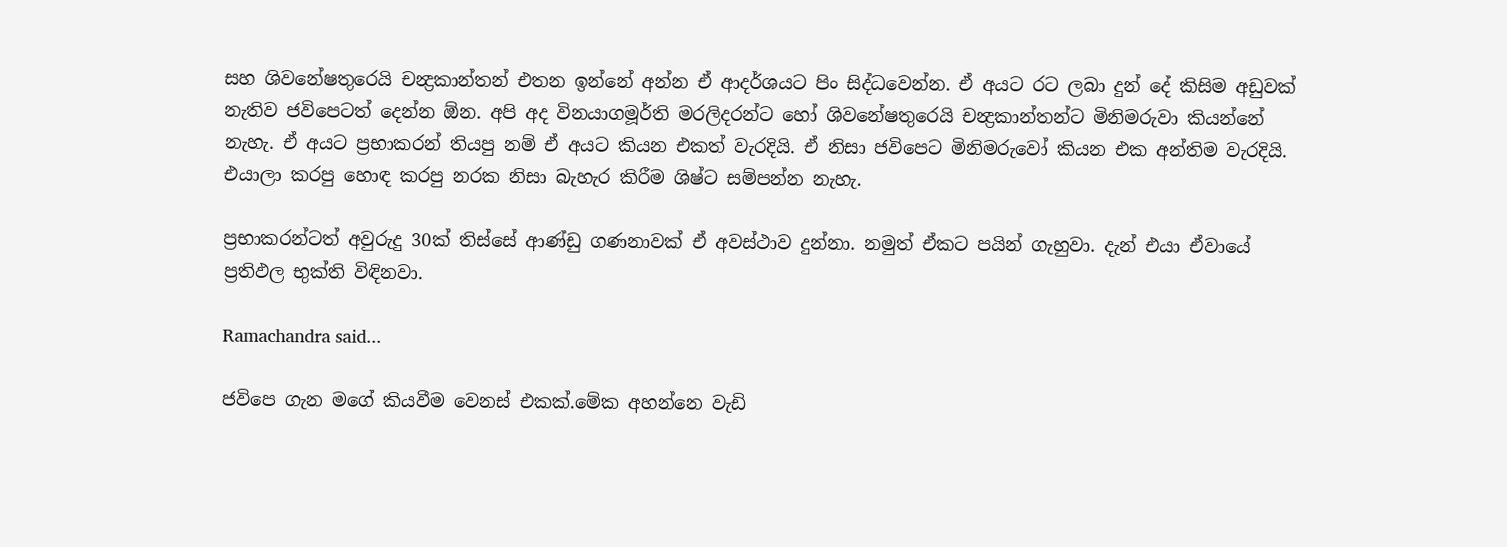සහ ශිවනේෂතුරෙයි චන්‍ද්‍රකාන්තන් එතන ඉන්නේ අන්න ඒ ආදර්ශයට පිං සිද්ධවෙන්න. ඒ අයට රට ලබා දුන් දේ කිසිම අඩුවක් නැතිව ජවිපෙටත් දෙන්න ඕන. අපි අද විනයාගමූර්ති මරලිදරන්ට හෝ ශිවනේෂතුරෙයි චන්‍ද්‍රකාන්තන්ට මිනිමරුවා කියන්නේ නැහැ. ඒ අයට ප්‍රභාකරන් තියපු නම් ඒ අයට කියන එකත් වැරදියි. ඒ නිසා ජවිපෙට මිනිමරුවෝ කියන එක අන්තිම වැරදියි. එයාලා කරපු හොඳ කරපු නරක නිසා බැහැර කිරීම ශිෂ්ට සම්පන්න නැහැ.

ප්‍රභාකරන්ටත් අවුරුදු 30ක් තිස්සේ ආණ්ඩු ගණනාවක් ඒ අවස්ථාව දුන්නා. නමුත් ඒකට පයින් ගැහුවා. දැන් එයා ඒවායේ ප්‍රතිඵල භුක්ති විඳිනවා.

Ramachandra said...

ජවිපෙ ගැන මගේ කියවීම වෙනස් එකක්.මේක අහන්නෙ වැඩි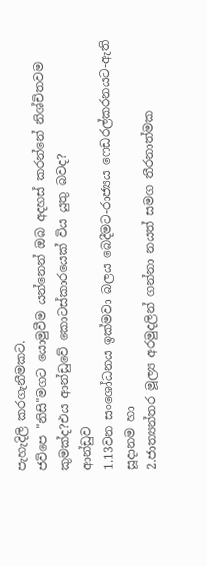පැහැදිලි කරගැනීමකට.
ජවිපෙ "නිසි"මගට යොමුවීම යන්නෙන් ඔබ අදහස් කරන්නේ නිශ්චිතවම කුමක්ද?එය ආන්ඩුවේ කොටස්කාරයෙක් විය යුතු බවද?
ආන්ඩුව
1.13වන සංශෝධනය ඉක්මවා බලය බෙදීමට-රාජ්‍යය ෆෙඩරල්කරනයට-ඇති සූදානම හා
2.ජාත්‍යන්තර මූල්‍ය අරමුදලින් ගන්නා නයත් සමග තීරනාත්මක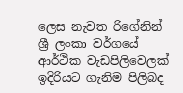ලෙස නැවත රිගේනින් ශ්‍රී ලංකා‍ වර්ගයේ ආර්ථික වැඩපිලිවෙලක් ඉදිරියට ගැනිම පිලිබද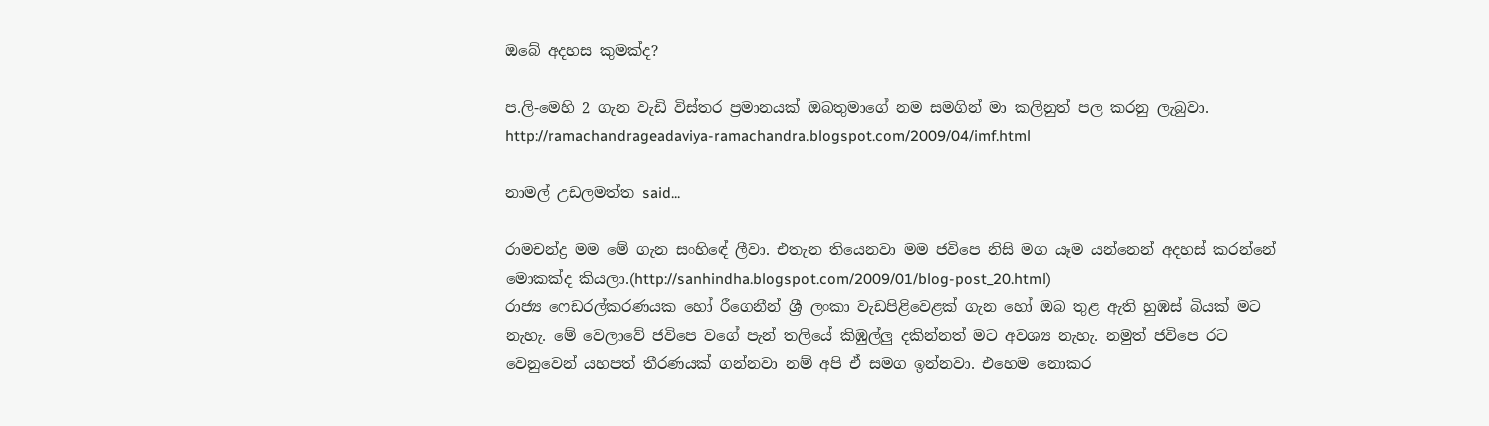ඔබේ අදහස කුමක්ද?

ප.ලි-මෙහි 2 ගැන වැඩි විස්තර ප්‍රමානයක් ඔබතුමාගේ නම සමගින් මා කලිනුත් පල කරනු ලැබුවා.
http://ramachandrageadaviya-ramachandra.blogspot.com/2009/04/imf.html

නාමල් උඩලමත්ත said...

රාමචන්ද්‍ර මම මේ ගැන සංහිඳේ ලීවා. එතැන තියෙනවා මම ජවිපෙ නිසි මග යෑම යන්නෙන් අදහස් කරන්නේ මොකක්ද කියලා.(http://sanhindha.blogspot.com/2009/01/blog-post_20.html)
රාජ්‍ය ෆෙඩරල්කරණයක හෝ රීගෙනීන් ශ්‍රී ලංකා වැඩපිළිවෙළක් ගැන හෝ ඔබ තුළ ඇති හුඹස් බියක් මට නැහැ. මේ වෙලාවේ ජවිපෙ වගේ පැන් තලියේ කිඹුල්ලු දකින්නත් මට අවශ්‍ය නැහැ. නමුත් ජවිපෙ රට වෙනුවෙන් යහපත් තීරණයක් ගන්නවා නම් අපි ඒ සමග ඉන්නවා. එහෙම නොකර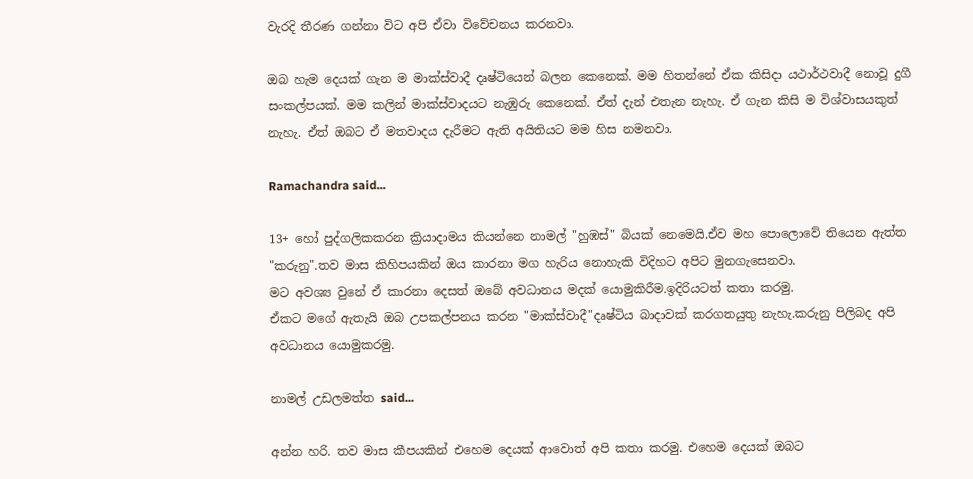වැරදි තීරණ ගන්නා විට අපි ඒවා විවේචනය කරනවා.

ඔබ හැම දෙයක් ගැන ම මාක්ස්වාදී දෘෂ්ටියෙන් බලන කෙනෙක්. මම හිතන්නේ ඒක කිසිදා යථාර්ථවාදී නොවූ දුගී සංකල්පයක්. මම කලින් මාක්ස්වාදයට නැඹුරු කෙනෙක්. ඒත් දැන් එතැන නැහැ. ඒ ගැන කිසි ම විශ්වාසයකුත් නැහැ. ඒත් ඔබට ඒ මතවාදය දැරීමට ඇති අයිතියට මම හිස නමනවා.

Ramachandra said...

13+ හෝ පුද්ගලිකකරන ක්‍රියාදාමය කියන්නෙ නාමල් "හුඹස්" බියක් නෙමෙයි.ඒව මහ පොලොවේ තියෙන ඇත්ත "කරුනු".තව මාස කිහිපයකින් ඔය කාරනා මග හැරිය නොහැකි විදිහට අපිට මුනගැසෙනවා.
මට අවශ්‍ය වුනේ ඒ කාරනා දෙසත් ඔබේ අවධානය මදක් යොමුකිරීම.ඉදිරියටත් කතා කරමු.
ඒකට මගේ ඇතැයි ඔබ උපකල්පනය කරන "මාක්ස්වාදී"දෘෂ්ටිය බාදාවක් කරගතයුතු නැහැ.කරුනු පිලිබද අපි අවධානය යොමුකරමු.

නාමල් උඩලමත්ත said...

අන්න හරි. තව මාස කීපයකින් එහෙම දෙයක් ආවොත් අපි කතා කරමු. එහෙම දෙයක් ඔබට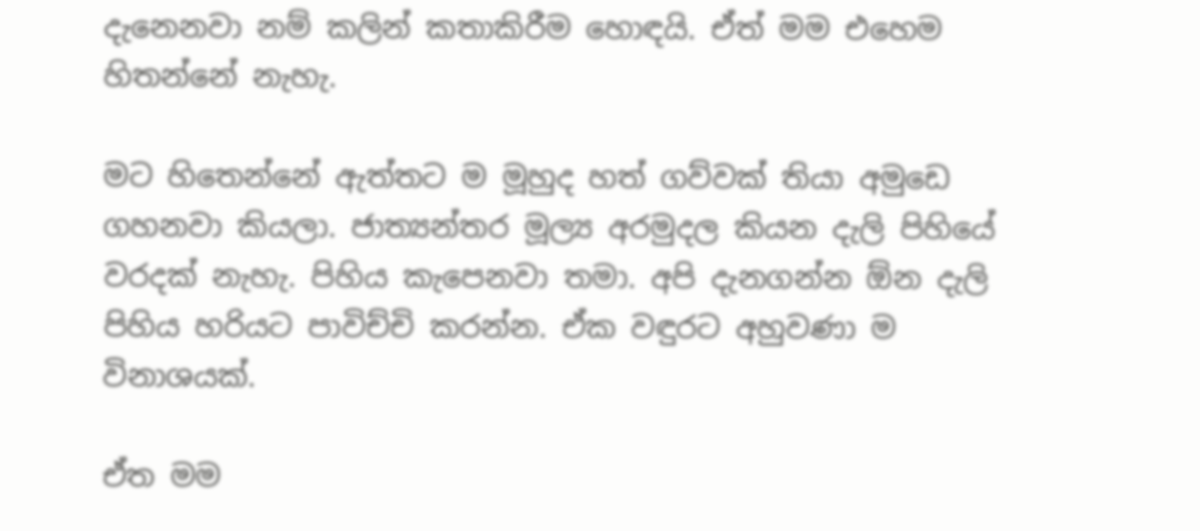දැනෙනවා නම් කලින් කතාකිරීම හොඳයි. ඒත් මම එහෙම හිතන්නේ නැහැ.

මට හිතෙන්නේ ඇත්තට ම මූහුද හත් ගව්වක් තියා අමුඩෙ ගහනවා කියලා. ජාත්‍යන්තර මූල්‍ය අරමුදල කියන දැලි පිහියේ වරදක් නැහැ. පිහිය කැපෙනවා තමා. අපි දැනගන්න ඕන දැලි පිහිය හරියට පාවිච්චි කරන්න. ඒක වඳුරට අහුවණා ම විනාශයක්.

ඒත මම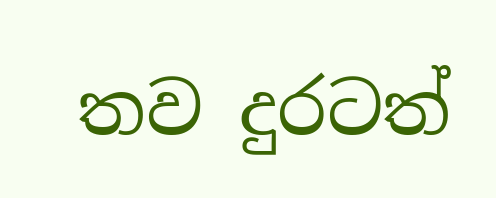තව දුරටත්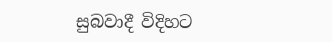සුබවාදී විදිහට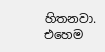හිතනවා. එහෙම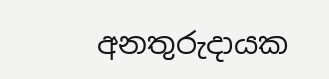අනතුරුදායක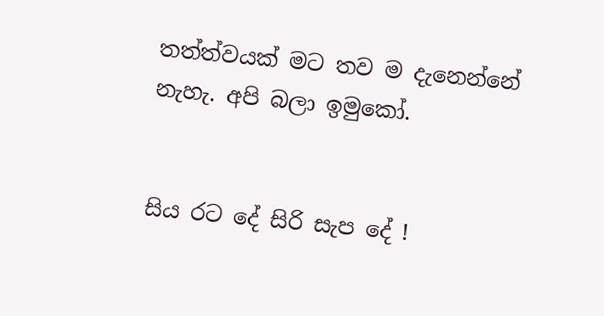තත්ත්වයක් මට තව ම දැනෙන්නේ නැහැ. අපි බලා ඉමුකෝ.


සිය රට දේ සිරි සැප දේ !